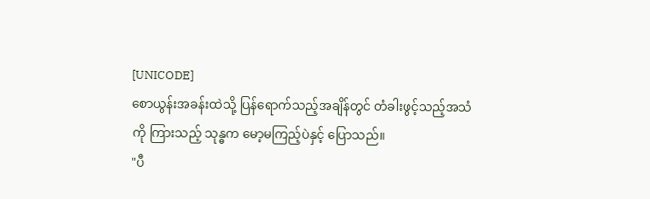[UNICODE]
စောယွန်းအခန်းထဲသို့ ပြန်ရောက်သည့်အချိန်တွင် တံခါးဖွင့်သည့်အသံကို ကြားသည့် သုန္ဓက မော့မကြည့်ပဲနှင့် ပြောသည်။
"ပီ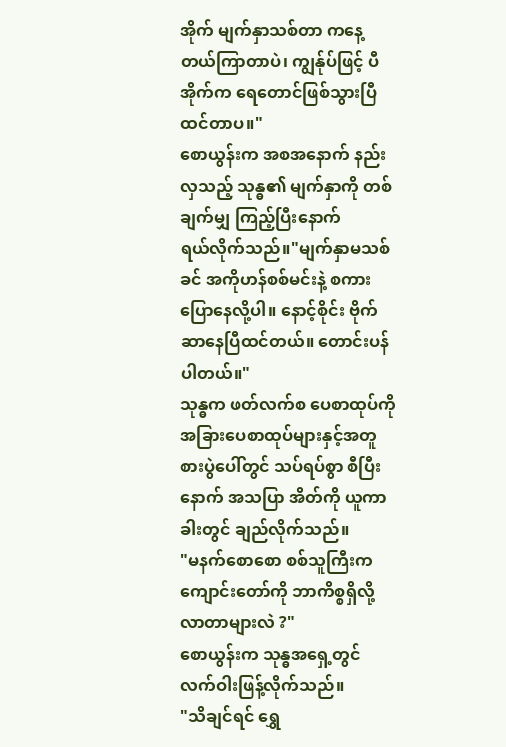အိုက် မျက်နှာသစ်တာ ကနေ့ တယ်ကြာတာပဲ၊ ကျွန်ုပ်ဖြင့် ပီအိုက်က ရေတောင်ဖြစ်သွားပြီထင်တာပ။"
စောယွန်းက အစအနောက် နည်းလှသည့် သုန္ဓ၏ မျက်နှာကို တစ်ချက်မျှ ကြည့်ပြီးနောက်
ရယ်လိုက်သည်။"မျက်နှာမသစ်ခင် အကိုဟန်စစ်မင်းနဲ့ စကားပြောနေလို့ပါ။ နောင့်စိုင်း ဗိုက်ဆာနေပြီထင်တယ်။ တောင်းပန်ပါတယ်။"
သုန္ဓက ဖတ်လက်စ ပေစာထုပ်ကို အခြားပေစာထုပ်များနှင့်အတူ စားပွဲပေါ်တွင် သပ်ရပ်စွာ စီပြီးနောက် အသပြာ အိတ်ကို ယူကာ ခါးတွင် ချည်လိုက်သည်။
"မနက်စောစော စစ်သူကြီးက ကျောင်းတော်ကို ဘာကိစ္စရှိလို့လာတာများလဲ ?"
စောယွန်းက သုန္ဓအရှေ့တွင် လက်ဝါးဖြန့်လိုက်သည်။
"သိချင်ရင် ရွှေ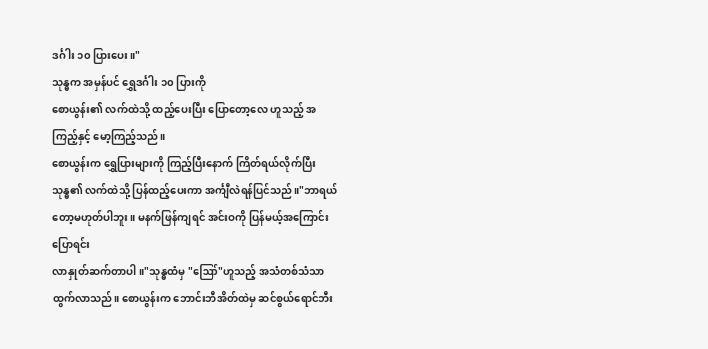ဒင်္ဂါး ၁၀ ပြားပေး။"
သုန္ဓက အမှန်ပင် ရွှေဒင်္ဂါး ၁၀ ပြားကို
စောယွန်း၏ လက်ထဲသို့ ထည့်ပေးပြီး ပြောတော့လေ ဟူသည့် အကြည့်နှင့် မော့ကြည့်သည်။
စောယွန်းက ရွှေပြားများကို ကြည့်ပြီးနောက် ကြိတ်ရယ်လိုက်ပြီး သုန္ဓ၏ လက်ထဲသို့ ပြန်ထည့်ပေးကာ အင်္ကျီလဲရန်ပြင်သည်။"ဘာရယ်တော့မဟုတ်ပါဘူး။ မနက်ဖြန်ကျရင် အင်းဝကို ပြန်မယ့်အကြောင်းပြောရင်း
လာနှုတ်ဆက်တာပါ။"သုန္ဓထံမှ "ဪ"ဟူသည့် အသံတစ်သံသာ ထွက်လာသည်။ စောယွန်းက ဘောင်းဘီအိတ်ထဲမှ ဆင်စွယ်ရောင်ဘီး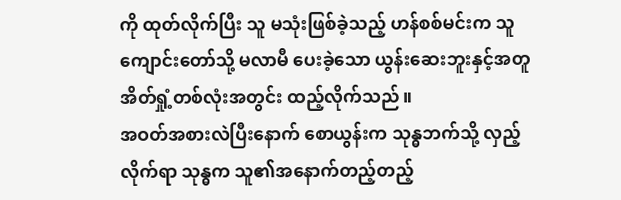ကို ထုတ်လိုက်ပြီး သူ မသုံးဖြစ်ခဲ့သည့် ဟန်စစ်မင်းက သူ ကျောင်းတော်သို့ မလာမီ ပေးခဲ့သော ယွန်းဆေးဘူးနှင့်အတူ အိတ်ရှုံ့တစ်လုံးအတွင်း ထည့်လိုက်သည်။
အဝတ်အစားလဲပြီးနောက် စောယွန်းက သုန္ဓဘက်သို့ လှည့်လိုက်ရာ သုန္ဓက သူ၏အနောက်တည့်တည့်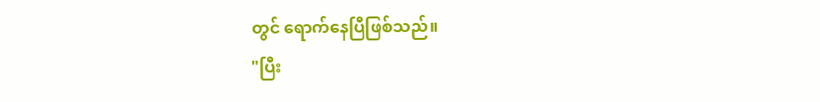တွင် ရောက်နေပြီဖြစ်သည်။
"ပြီး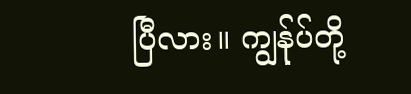ပြီလား။ ကျွန်ုပ်တို့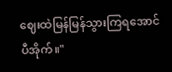ဈေးထဲမြန်မြန်သွားကြရအောင် ပီအိုက်။"